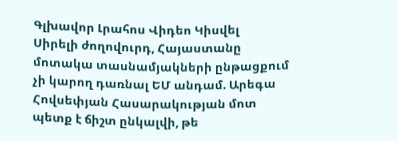Գլխավոր Լրահոս Վիդեո Կիսվել
Սիրելի ժողովուրդ, Հայաստանը մոտակա տասնամյակների ընթացքում չի կարող դառնալ ԵՄ անդամ. Արեգա Հովսեփյան Հասարակության մոտ պետք է ճիշտ ընկալվի, թե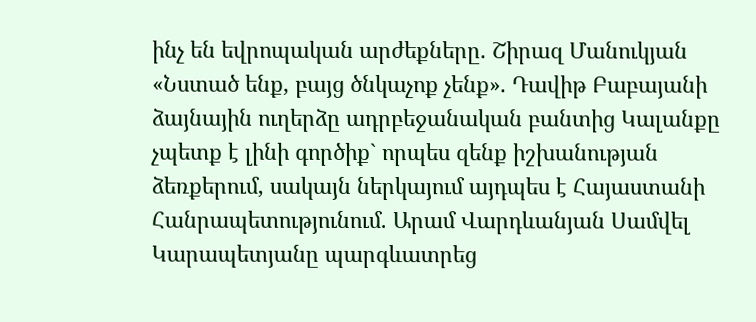ինչ են եվրոպական արժեքները. Շիրազ Մանուկյան «Նստած ենք, բայց ծնկաչոք չենք». Դավիթ Բաբայանի ձայնային ուղերձը ադրբեջանական բանտից Կալանքը չպետք է լինի գործիք` որպես զենք իշխանության ձեռքերում, սակայն ներկայում այդպես է Հայաստանի Հանրապետությունում. Արամ Վարդևանյան Սամվել Կարապետյանը պարգևատրեց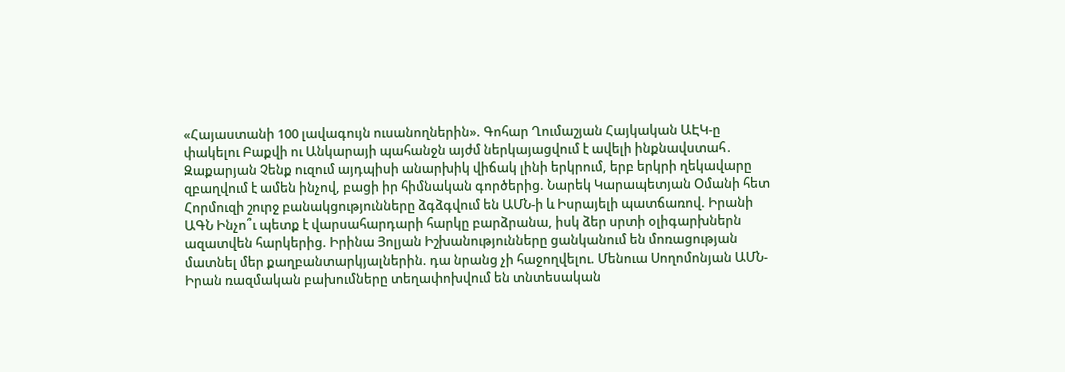«Հայաստանի 100 լավագույն ուսանողներին». Գոհար Ղումաշյան Հայկական ԱԷԿ-ը փակելու Բաքվի ու Անկարայի պահանջն այժմ ներկայացվում է ավելի ինքնավստահ․ Զաքարյան Չենք ուզում այդպիսի անարխիկ վիճակ լինի երկրում, երբ երկրի ղեկավարը զբաղվում է ամեն ինչով, բացի իր հիմնական գործերից. Նարեկ Կարապետյան Օմանի հետ Հորմուզի շուրջ բանակցությունները ձգձգվում են ԱՄՆ-ի և Իսրայելի պատճառով. Իրանի ԱԳՆ Ինչո՞ւ պետք է վարսահարդարի հարկը բարձրանա, իսկ ձեր սրտի օլիգարխներն ազատվեն հարկերից. Իրինա Յոլյան Իշխանությունները ցանկանում են մոռացության մատնել մեր քաղբանտարկյալներին. դա նրանց չի հաջողվելու. Մենուա Սողոմոնյան ԱՄՆ-Իրան ռազմական բախումները տեղափոխվում են տնտեսական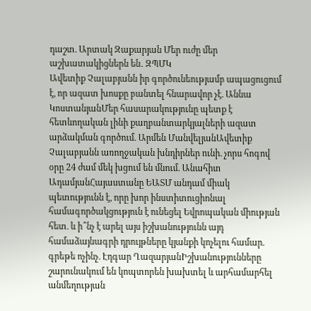դաշտ. Արտակ Զաքարյան Մեր ուժը մեր աշխատակիցներն են․ ԶՊՄԿ
Ավետիք Չալաբյանն իր գործունեությամբ ապացուցում է, որ ազատ խոսքը բանտել հնարավոր չէ. Աննա ԿոստանյանՄեր հասարակությունը պետք է հետևողական լինի քաղբանտարկյալների ազատ արձակման գործում. Արմեն ՄանվելյանԱվետիք Չալաբյանն առողջական խնդիրներ ունի. չորս հոգով օրը 24 ժամ մեկ խցում են մնում. Անահիտ ԱդամյանՀայաստանը ԵԱՏՄ անդամ միակ պետությունն է, որը խոր ինստիտուցիոնալ համագործակցություն է ունեցել Եվրոպական միության հետ. և ի՞նչ է արել այս իշխանությունն այդ համաձայնագրի դրույթները կյանքի կոչելու համար. գրեթե ոչինչ. Էդգար ՂազարյանԻշխանությունները շարունակում են կոպտորեն խախտել և արհամարհել անմեղության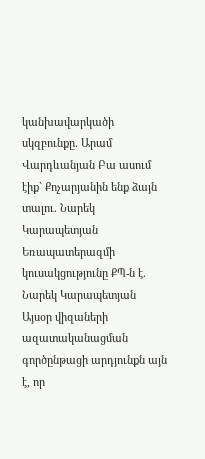կանխավարկածի սկզբունքը. Արամ Վարդևանյան Բա ասում էիք` Քոչարյանին ենք ձայն տալու. Նարեկ Կարապետյան Եռապատերազմի կուսակցությունը ՔՊ-ն է. Նարեկ Կարապետյան Այսօր վիզաների ազատականացման գործընթացի արդյունքն այն է, որ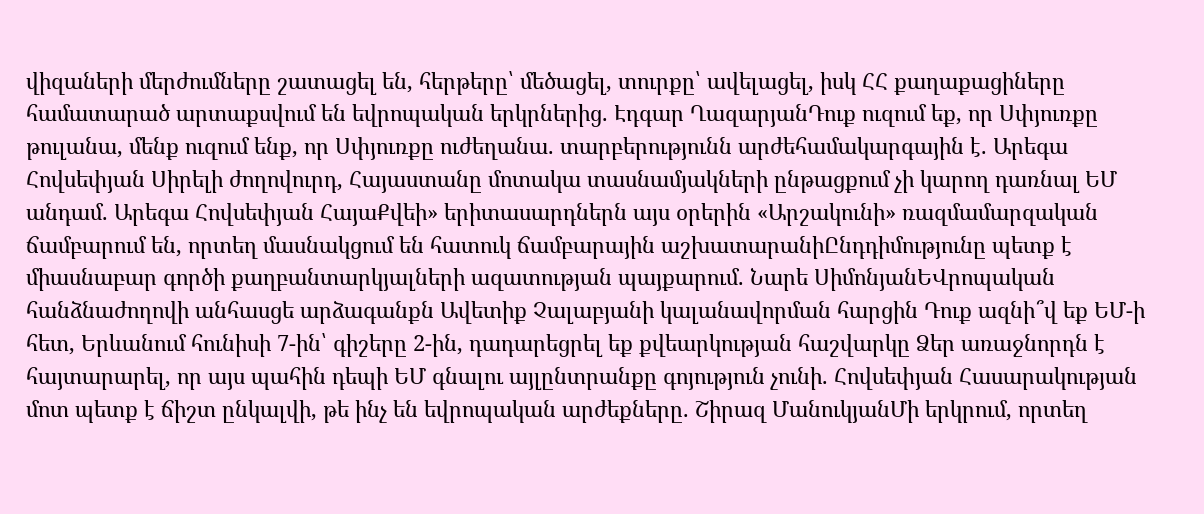վիզաների մերժումները շատացել են, հերթերը՝ մեծացել, տուրքը՝ ավելացել, իսկ ՀՀ քաղաքացիները համատարած արտաքսվում են եվրոպական երկրներից. Էդգար ՂազարյանԴուք ուզում եք, որ Սփյուռքը թուլանա, մենք ուզում ենք, որ Սփյուռքը ուժեղանա. տարբերությունն արժեհամակարգային է. Արեգա Հովսեփյան Սիրելի ժողովուրդ, Հայաստանը մոտակա տասնամյակների ընթացքում չի կարող դառնալ ԵՄ անդամ. Արեգա Հովսեփյան ՀայաՔվեի» երիտասարդներն այս օրերին «Արշակունի» ռազմամարզական ճամբարում են, որտեղ մասնակցում են հատուկ ճամբարային աշխատարանիԸնդդիմությունը պետք է միասնաբար գործի քաղբանտարկյալների ազատության պայքարում. Նարե ՍիմոնյանԵՎրոպական հանձնաժողովի անհասցե արձագանքն Ավետիք Չալաբյանի կալանավորման հարցին Դուք ազնի՞վ եք ԵՄ-ի հետ, Երևանում հունիսի 7-ին՝ գիշերը 2-ին, դադարեցրել եք քվեարկության հաշվարկը Ձեր առաջնորդն է հայտարարել, որ այս պահին դեպի ԵՄ գնալու այլընտրանքը գոյություն չունի. Հովսեփյան Հասարակության մոտ պետք է ճիշտ ընկալվի, թե ինչ են եվրոպական արժեքները. Շիրազ ՄանուկյանՄի երկրում, որտեղ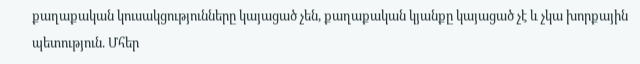քաղաքական կուսակցությունները կայացած չեն, քաղաքական կյանքը կայացած չէ և չկա խորքային պետություն. Մհեր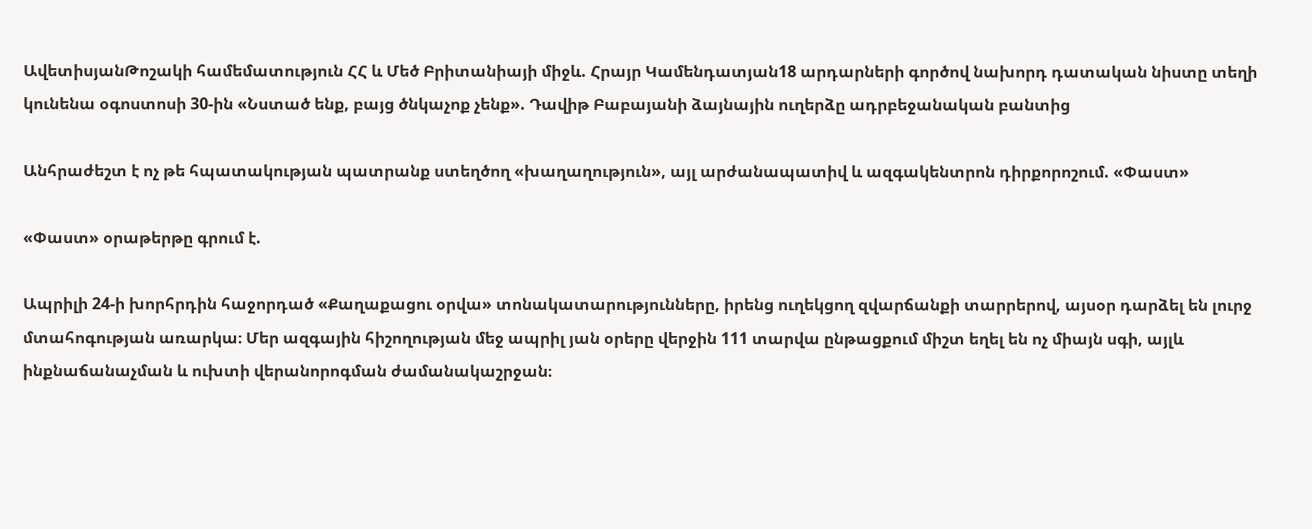ԱվետիսյանԹոշակի համեմատություն ՀՀ և Մեծ Բրիտանիայի միջև. Հրայր Կամենդատյան18 արդարների գործով նախորդ դատական նիստը տեղի կունենա օգոստոսի 30-ին «Նստած ենք, բայց ծնկաչոք չենք». Դավիթ Բաբայանի ձայնային ուղերձը ադրբեջանական բանտից

Անհրաժեշտ է ոչ թե հպատակության պատրանք ստեղծող «խաղաղություն», այլ արժանապատիվ և ազգակենտրոն դիրքորոշում. «Փաստ»

«Փաստ» օրաթերթը գրում է.

Ապրիլի 24-ի խորհրդին հաջորդած «Քաղաքացու օրվա» տոնակատարությունները, իրենց ուղեկցող զվարճանքի տարրերով, այսօր դարձել են լուրջ մտահոգության առարկա։ Մեր ազգային հիշողության մեջ ապրիլ յան օրերը վերջին 111 տարվա ընթացքում միշտ եղել են ոչ միայն սգի, այլև ինքնաճանաչման և ուխտի վերանորոգման ժամանակաշրջան։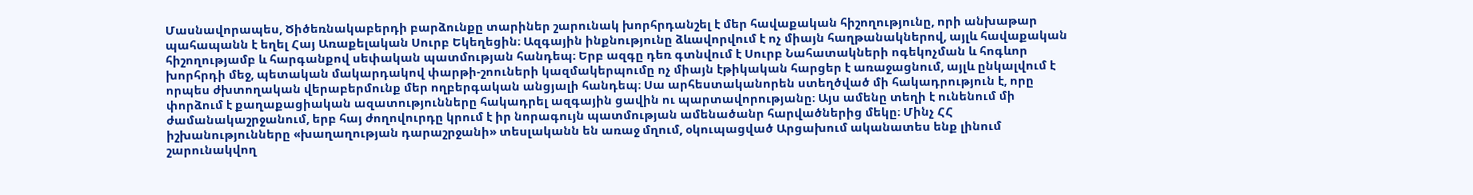Մասնավորապես, Ծիծեռնակաբերդի բարձունքը տարիներ շարունակ խորհրդանշել է մեր հավաքական հիշողությունը, որի անխաթար պահապանն է եղել Հայ Առաքելական Սուրբ Եկեղեցին։ Ազգային ինքնությունը ձևավորվում է ոչ միայն հաղթանակներով, այլև հավաքական հիշողությամբ և հարգանքով սեփական պատմության հանդեպ։ Երբ ազգը դեռ գտնվում է Սուրբ Նահատակների ոգեկոչման և հոգևոր խորհրդի մեջ, պետական մակարդակով փարթի-շոուների կազմակերպումը ոչ միայն էթիկական հարցեր է առաջացնում, այլև ընկալվում է որպես ժխտողական վերաբերմունք մեր ողբերգական անցյալի հանդեպ։ Սա արհեստականորեն ստեղծված մի հակադրություն է, որը փորձում է քաղաքացիական ազատությունները հակադրել ազգային ցավին ու պարտավորությանը։ Այս ամենը տեղի է ունենում մի ժամանակաշրջանում, երբ հայ ժողովուրդը կրում է իր նորագույն պատմության ամենածանր հարվածներից մեկը։ Մինչ ՀՀ իշխանությունները «խաղաղության դարաշրջանի» տեսլականն են առաջ մղում, օկուպացված Արցախում ականատես ենք լինում շարունակվող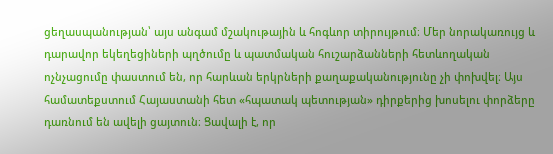ցեղասպանության՝ այս անգամ մշակութային և հոգևոր տիրույթում։ Մեր նորակառույց և դարավոր եկեղեցիների պղծումը և պատմական հուշարձանների հետևողական ոչնչացումը փաստում են, որ հարևան երկրների քաղաքականությունը չի փոխվել։ Այս համատեքստում Հայաստանի հետ «հպատակ պետության» դիրքերից խոսելու փորձերը դառնում են ավելի ցայտուն։ Ցավալի է, որ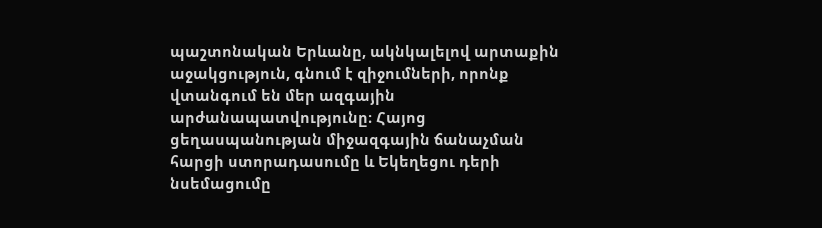պաշտոնական Երևանը, ակնկալելով արտաքին աջակցություն, գնում է զիջումների, որոնք վտանգում են մեր ազգային արժանապատվությունը։ Հայոց ցեղասպանության միջազգային ճանաչման հարցի ստորադասումը և Եկեղեցու դերի նսեմացումը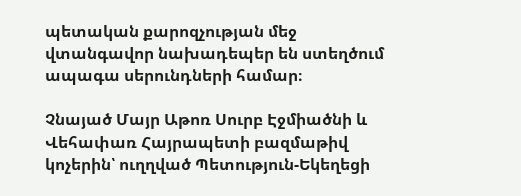պետական քարոզչության մեջ վտանգավոր նախադեպեր են ստեղծում ապագա սերունդների համար։

Չնայած Մայր Աթոռ Սուրբ Էջմիածնի և Վեհափառ Հայրապետի բազմաթիվ կոչերին՝ ուղղված Պետություն-Եկեղեցի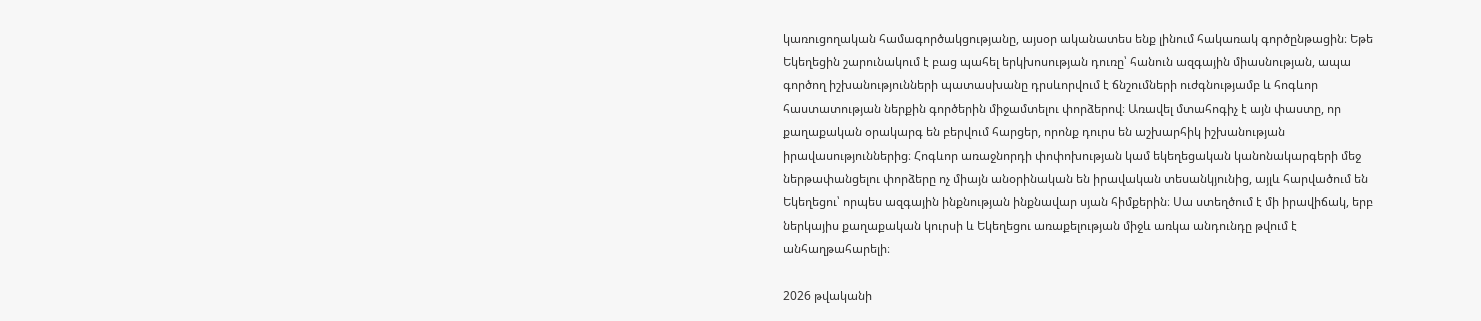կառուցողական համագործակցությանը, այսօր ականատես ենք լինում հակառակ գործընթացին։ Եթե Եկեղեցին շարունակում է բաց պահել երկխոսության դուռը՝ հանուն ազգային միասնության, ապա գործող իշխանությունների պատասխանը դրսևորվում է ճնշումների ուժգնությամբ և հոգևոր հաստատության ներքին գործերին միջամտելու փորձերով։ Առավել մտահոգիչ է այն փաստը, որ քաղաքական օրակարգ են բերվում հարցեր, որոնք դուրս են աշխարհիկ իշխանության իրավասություններից։ Հոգևոր առաջնորդի փոփոխության կամ եկեղեցական կանոնակարգերի մեջ ներթափանցելու փորձերը ոչ միայն անօրինական են իրավական տեսանկյունից, այլև հարվածում են Եկեղեցու՝ որպես ազգային ինքնության ինքնավար սյան հիմքերին։ Սա ստեղծում է մի իրավիճակ, երբ ներկայիս քաղաքական կուրսի և Եկեղեցու առաքելության միջև առկա անդունդը թվում է անհաղթահարելի։

2026 թվականի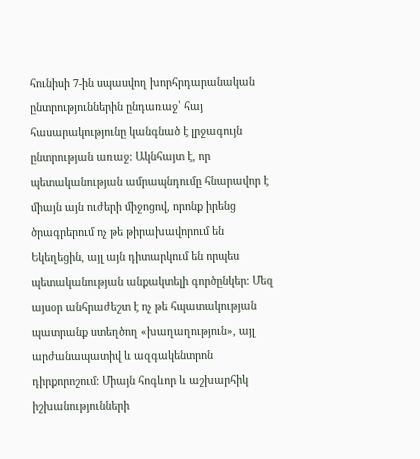հունիսի 7-ին սպասվող խորհրդարանական ընտրություններին ընդառաջ՝ հայ հասարակությունը կանգնած է լրջագույն ընտրության առաջ։ Ակնհայտ է, որ պետականության ամրապնդումը հնարավոր է միայն այն ուժերի միջոցով, որոնք իրենց ծրագրերում ոչ թե թիրախավորում են Եկեղեցին, այլ այն դիտարկում են որպես պետականության անքակտելի գործընկեր։ Մեզ այսօր անհրաժեշտ է ոչ թե հպատակության պատրանք ստեղծող «խաղաղություն», այլ արժանապատիվ և ազգակենտրոն դիրքորոշում։ Միայն հոգևոր և աշխարհիկ իշխանությունների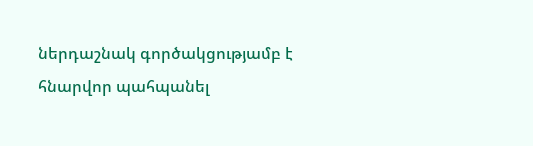ներդաշնակ գործակցությամբ է հնարվոր պահպանել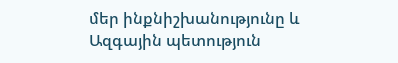մեր ինքնիշխանությունը և Ազգային պետություն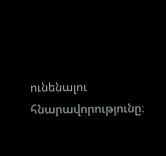ունենալու հնարավորությունը։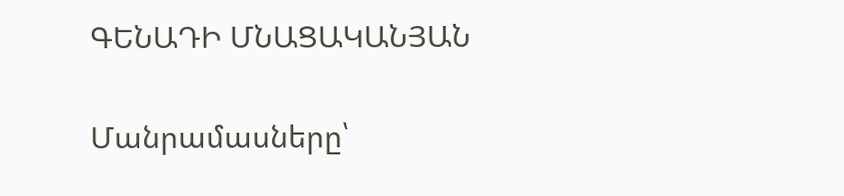ԳԵՆԱԴԻ ՄՆԱՑԱԿԱՆՅԱՆ

Մանրամասները՝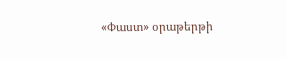«Փաստ» օրաթերթի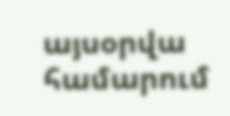այսօրվա համարում